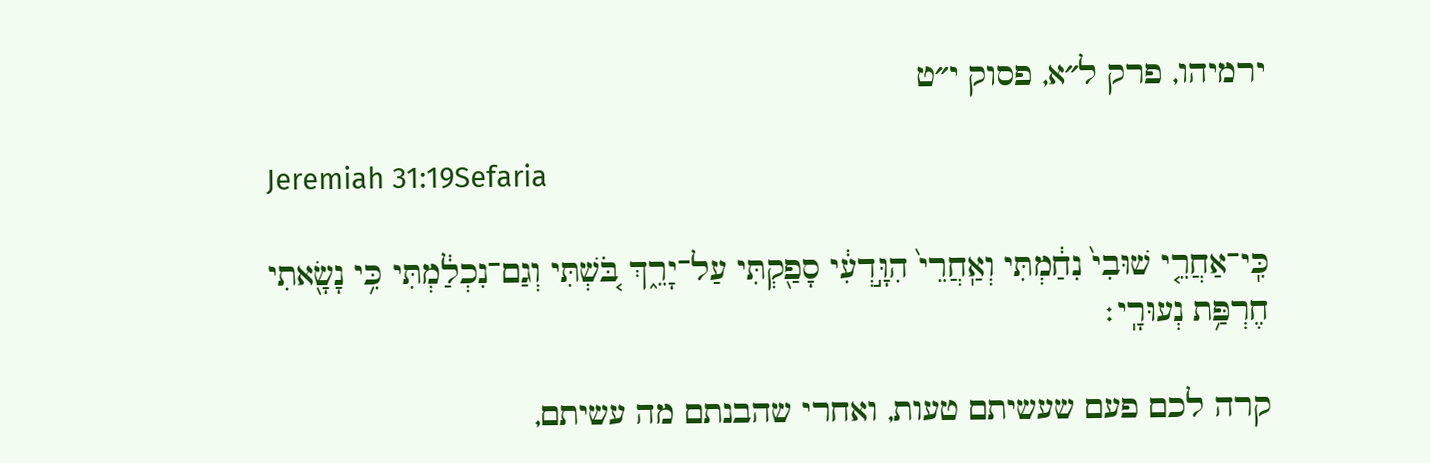ירמיהו, פרק ל״א, פסוק י״ט

Jeremiah 31:19Sefaria

כִּֽי־אַחֲרֵ֤י שׁוּבִי֙ נִחַ֔מְתִּי וְאַֽחֲרֵי֙ הִוָּ֣דְעִ֔י סָפַ֖קְתִּי עַל־יָרֵ֑ךְ בֹּ֚שְׁתִּי וְגַם־נִכְלַ֔מְתִּי כִּ֥י נָשָׂ֖אתִי חֶרְפַּ֥ת נְעוּרָֽי׃

קרה לכם פעם שעשיתם טעות, ואחרי שהבנתם מה עשיתם,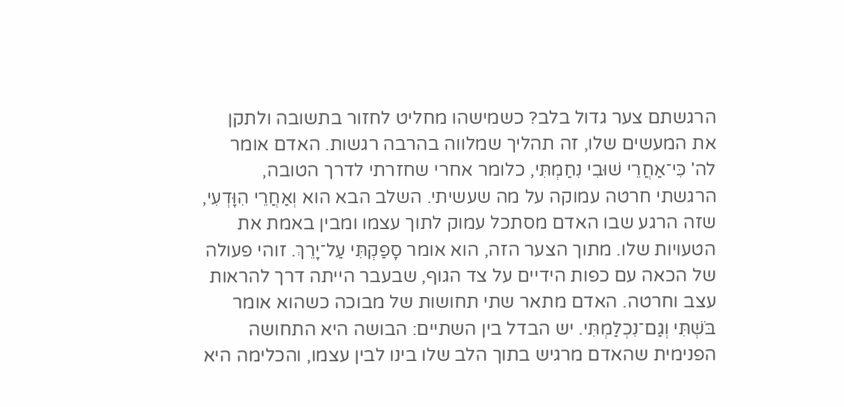הרגשתם צער גדול בלב? כשמישהו מחליט לחזור בתשובה ולתקן את המעשים שלו, זה תהליך שמלווה בהרבה רגשות. האדם אומר לה' כִּי־אַחֲרֵי שׁוּבִי נִחַמְתִּי, כלומר אחרי שחזרתי לדרך הטובה, הרגשתי חרטה עמוקה על מה שעשיתי. השלב הבא הוא וְאַחֲרֵי הִוָּדְעִי, שזה הרגע שבו האדם מסתכל עמוק לתוך עצמו ומבין באמת את הטעויות שלו. מתוך הצער הזה, הוא אומר סָפַקְתִּי עַל־יָרֵךְ. זוהי פעולה של הכאה עם כפות הידיים על צד הגוף, שבעבר הייתה דרך להראות עצב וחרטה. האדם מתאר שתי תחושות של מבוכה כשהוא אומר בֹּשְׁתִּי וְגַם־נִכְלַמְתִּי. יש הבדל בין השתיים: הבושה היא התחושה הפנימית שהאדם מרגיש בתוך הלב שלו בינו לבין עצמו, והכלימה היא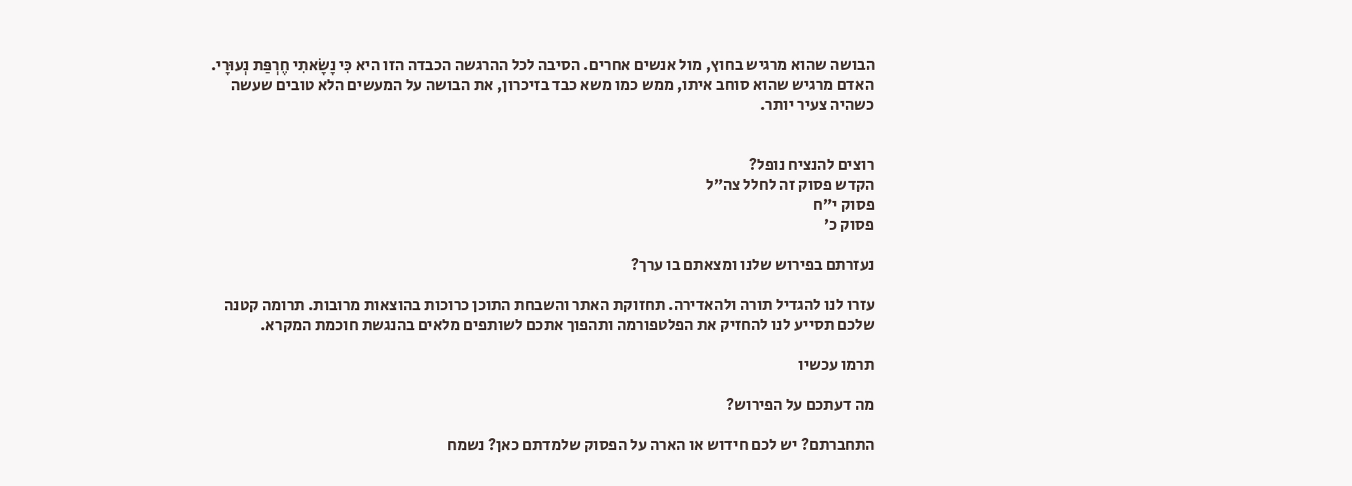הבושה שהוא מרגיש בחוץ, מול אנשים אחרים. הסיבה לכל ההרגשה הכבדה הזו היא כִּי נָשָׂאתִי חֶרְפַּת נְעוּרָי. האדם מרגיש שהוא סוחב איתו, ממש כמו משא כבד בזיכרון, את הבושה על המעשים הלא טובים שעשה כשהיה צעיר יותר.


רוצים להנציח נופל?
הקדש פסוק זה לחלל צה״ל
פסוק י״ח
פסוק כ׳

נעזרתם בפירוש שלנו ומצאתם בו ערך?

עזרו לנו להגדיל תורה ולהאדירה. תחזוקת האתר והשבחת התוכן כרוכות בהוצאות מרובות. תרומה קטנה שלכם תסייע לנו להחזיק את הפלטפורמה ותהפוך אתכם לשותפים מלאים בהנגשת חוכמת המקרא.

תרמו עכשיו

מה דעתכם על הפירוש?

התחברתם? יש לכם חידוש או הארה על הפסוק שלמדתם כאן? נשמח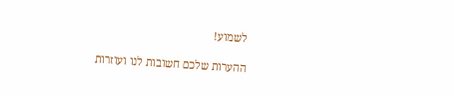לשמוע!

ההערות שלכם חשובות לנו ועוזרות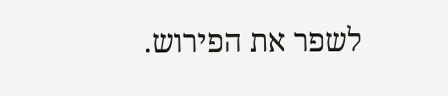לשפר את הפירוש.